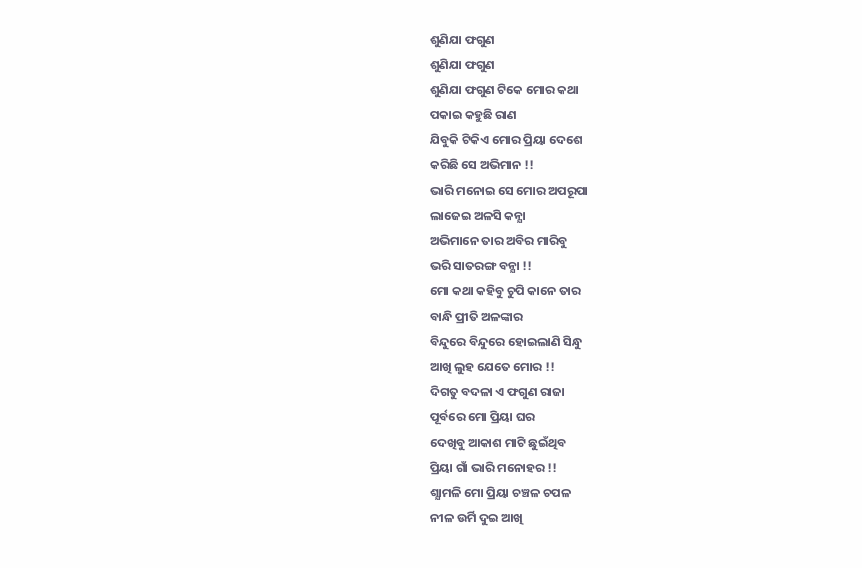ଶୁଣିଯା ଫଗୁଣ
ଶୁଣିଯା ଫଗୁଣ
ଶୁଣିଯା ଫଗୁଣ ଟିକେ ମୋର କଥା
ପକାଇ କହୁଛି ରାଣ
ଯିବୁକି ଟିକିଏ ମୋର ପ୍ରିୟା ଦେଶେ
କରିଛି ସେ ଅଭିମାନ !!
ଭାରି ମନୋଇ ସେ ମୋର ଅପରୂପା
ଲାଜେଇ ଅଳସି କନ୍ଯା
ଅଭିମାନେ ତାର ଅବିର ମାରିବୁ
ଭରି ସାତରଙ୍ଗ ବନ୍ଯା !!
ମୋ କଥା କହିବୁ ଚୁପି କାନେ ତାର
ବାନ୍ଧି ପ୍ରୀତି ଅଳଙ୍କାର
ବିନ୍ଦୁରେ ବିନ୍ଦୁରେ ହୋଇଲାଣି ସିନ୍ଧୁ
ଆଖି ଲୁହ ଯେତେ ମୋର !!
ଦିଗତୁ ବଦଳା ଏ ଫଗୁଣ ରାଜା
ପୂର୍ବରେ ମୋ ପ୍ରିୟା ଘର
ଦେଖିବୁ ଆକାଶ ମାଟି ଛୁଇଁଥିବ
ପ୍ରିୟା ଗାଁ ଭାରି ମନୋହର !!
ଶ୍ଯାମଳି ମୋ ପ୍ରିୟା ଚଞ୍ଚଳ ଚପଳ
ନୀଳ ଉର୍ମି ଦୁଇ ଆଖି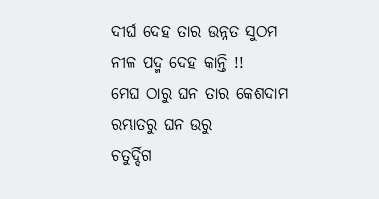ଦୀର୍ଘ ଦେହ ତାର ଉନ୍ନତ ସୁଠମ
ନୀଳ ପଦ୍ମ ଦେହ କାନ୍ତି !!
ମେଘ ଠାରୁ ଘନ ତାର କେଶଦାମ
ରମ୍ଭାତରୁ ଘନ ଉରୁ
ଚତୁର୍ଦ୍ଦିଗ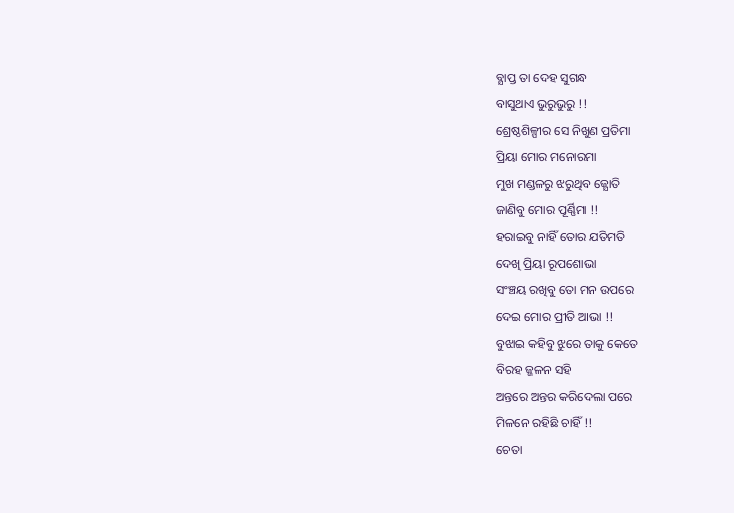ବ୍ଯାପ୍ତ ତା ଦେହ ସୁଗନ୍ଧ
ବାସୁଥାଏ ଭୁରୁଭୁରୁ !!
ଶ୍ରେଷ୍ଠଶିଳ୍ପୀର ସେ ନିଖୁଣ ପ୍ରତିମା
ପ୍ରିୟା ମୋର ମନୋରମା
ମୁଖ ମଣ୍ଡଳରୁ ଝରୁଥିବ ଜ୍ଯୋତି
ଜାଣିବୁ ମୋର ପୂର୍ଣ୍ଣିମା !!
ହରାଇବୁ ନାହିଁ ତୋର ଯତିମତି
ଦେଖି ପ୍ରିୟା ରୂପଶୋଭା
ସଂଞ୍ଚୟ ରଖିବୁ ତୋ ମନ ଉପରେ
ଦେଇ ମୋର ପ୍ରୀତି ଆଭା !!
ବୁଝାଇ କହିବୁ ଝୁରେ ତାକୁ କେତେ
ବିରହ ଜ୍ଜଳନ ସହି
ଅନ୍ତରେ ଅନ୍ତର କରିଦେଲା ପରେ
ମିଳନେ ରହିଛି ଚାହିଁ !!
ଚେତା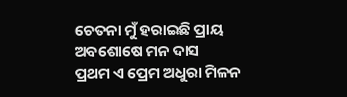ଚେତନା ମୁଁ ହରାଇଛି ପ୍ରାୟ
ଅବଶୋଷେ ମନ ଦାସ
ପ୍ରଥମ ଏ ପ୍ରେମ ଅଧୁରା ମିଳନ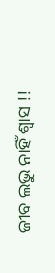ଜୀବ ଲଭୁ ନାହିଁ ଶ୍ବାସ !!